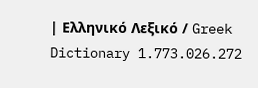| Ελληνικό Λεξικό / Greek Dictionary 1.773.026.272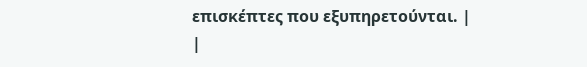επισκέπτες που εξυπηρετούνται. |
|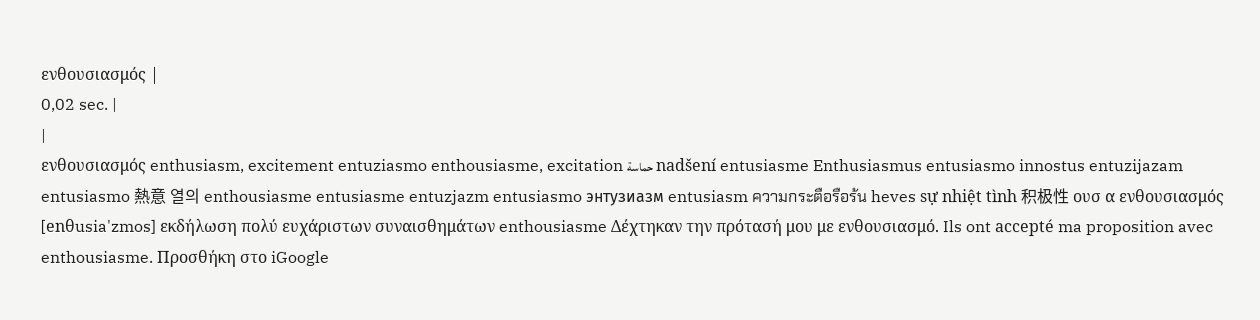ενθουσιασμός |
0,02 sec. |
|
ενθουσιασμός enthusiasm, excitement entuziasmo enthousiasme, excitation حماسة nadšení entusiasme Enthusiasmus entusiasmo innostus entuzijazam entusiasmo 熱意 열의 enthousiasme entusiasme entuzjazm entusiasmo энтузиазм entusiasm ความกระตือรือร้น heves sự nhiệt tình 积极性 ουσ α ενθουσιασμός [enθusia'zmos] εκδήλωση πολύ ευχάριστων συναισθημάτων enthousiasme Δέχτηκαν την πρότασή μου με ενθουσιασμό. Ils ont accepté ma proposition avec enthousiasme. Προσθήκη στο iGoogle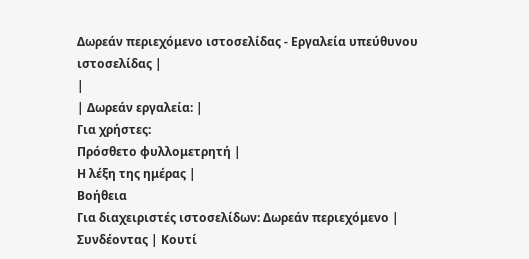Δωρεάν περιεχόμενο ιστοσελίδας - Εργαλεία υπεύθυνου ιστοσελίδας |
|
| Δωρεάν εργαλεία: |
Για χρήστες:
Πρόσθετο φυλλομετρητή |
Η λέξη της ημέρας |
Βοήθεια
Για διαχειριστές ιστοσελίδων: Δωρεάν περιεχόμενο | Συνδέοντας | Κουτί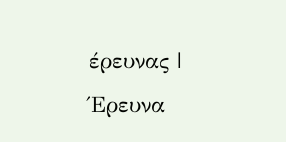έρευνας | Έρευνα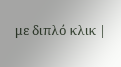με διπλό κλικ |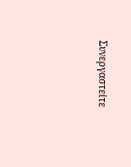Συνεργαστείτε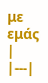με εμάς |
|---|